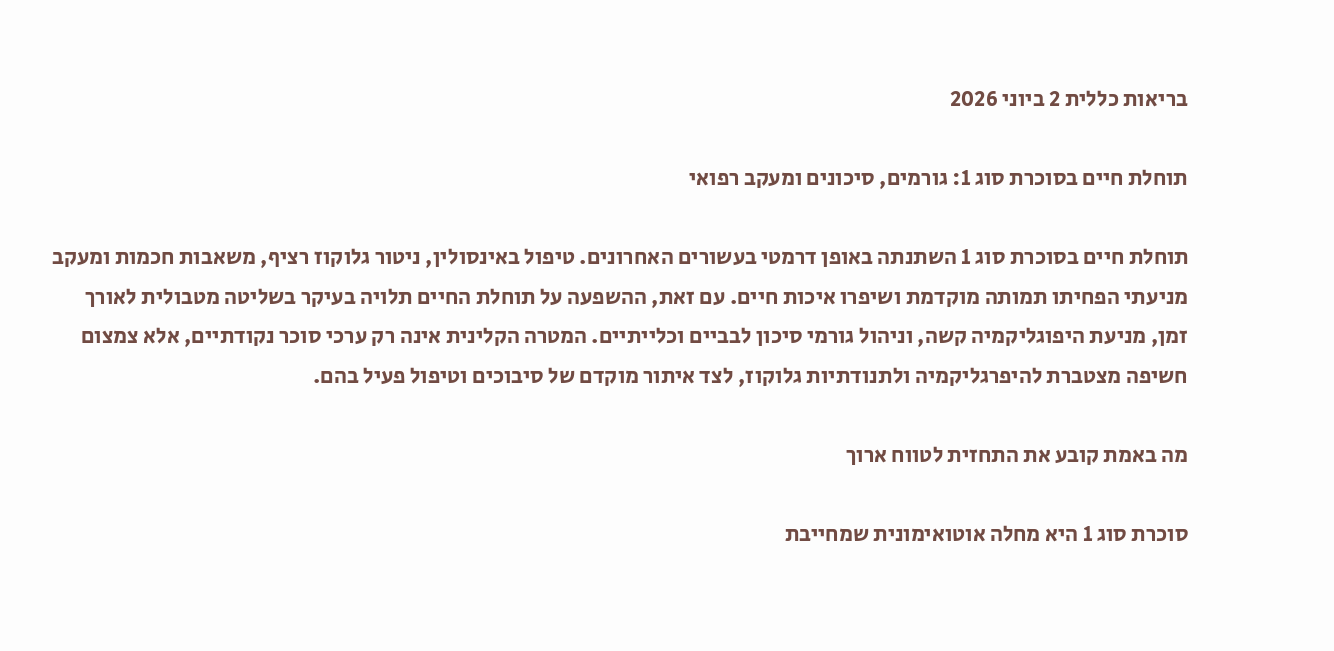בריאות כללית 2 ביוני 2026

תוחלת חיים בסוכרת סוג 1: גורמים, סיכונים ומעקב רפואי

תוחלת חיים בסוכרת סוג 1 השתנתה באופן דרמטי בעשורים האחרונים. טיפול באינסולין, ניטור גלוקוז רציף, משאבות חכמות ומעקב מניעתי הפחיתו תמותה מוקדמת ושיפרו איכות חיים. עם זאת, ההשפעה על תוחלת החיים תלויה בעיקר בשליטה מטבולית לאורך זמן, מניעת היפוגליקמיה קשה, וניהול גורמי סיכון לבביים וכלייתיים. המטרה הקלינית אינה רק ערכי סוכר נקודתיים, אלא צמצום חשיפה מצטברת להיפרגליקמיה ולתנודתיות גלוקוז, לצד איתור מוקדם של סיבוכים וטיפול פעיל בהם.

מה באמת קובע את התחזית לטווח ארוך

סוכרת סוג 1 היא מחלה אוטואימונית שמחייבת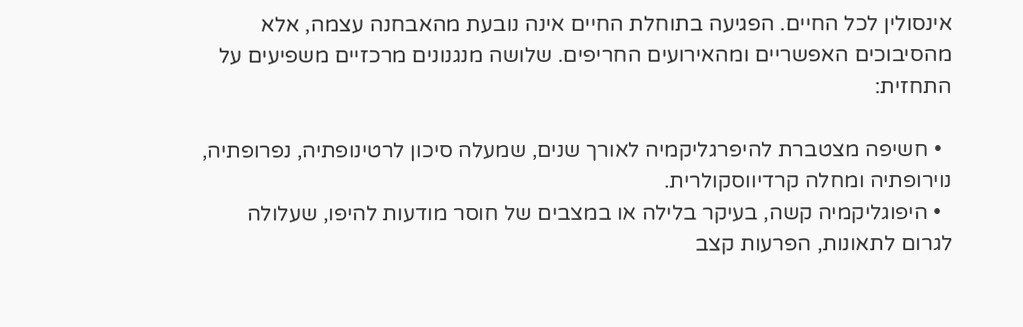אינסולין לכל החיים. הפגיעה בתוחלת החיים אינה נובעת מהאבחנה עצמה, אלא מהסיבוכים האפשריים ומהאירועים החריפים. שלושה מנגנונים מרכזיים משפיעים על התחזית:

  • חשיפה מצטברת להיפרגליקמיה לאורך שנים, שמעלה סיכון לרטינופתיה, נפרופתיה, נוירופתיה ומחלה קרדיווסקולרית.
  • היפוגליקמיה קשה, בעיקר בלילה או במצבים של חוסר מודעות להיפו, שעלולה לגרום לתאונות, הפרעות קצב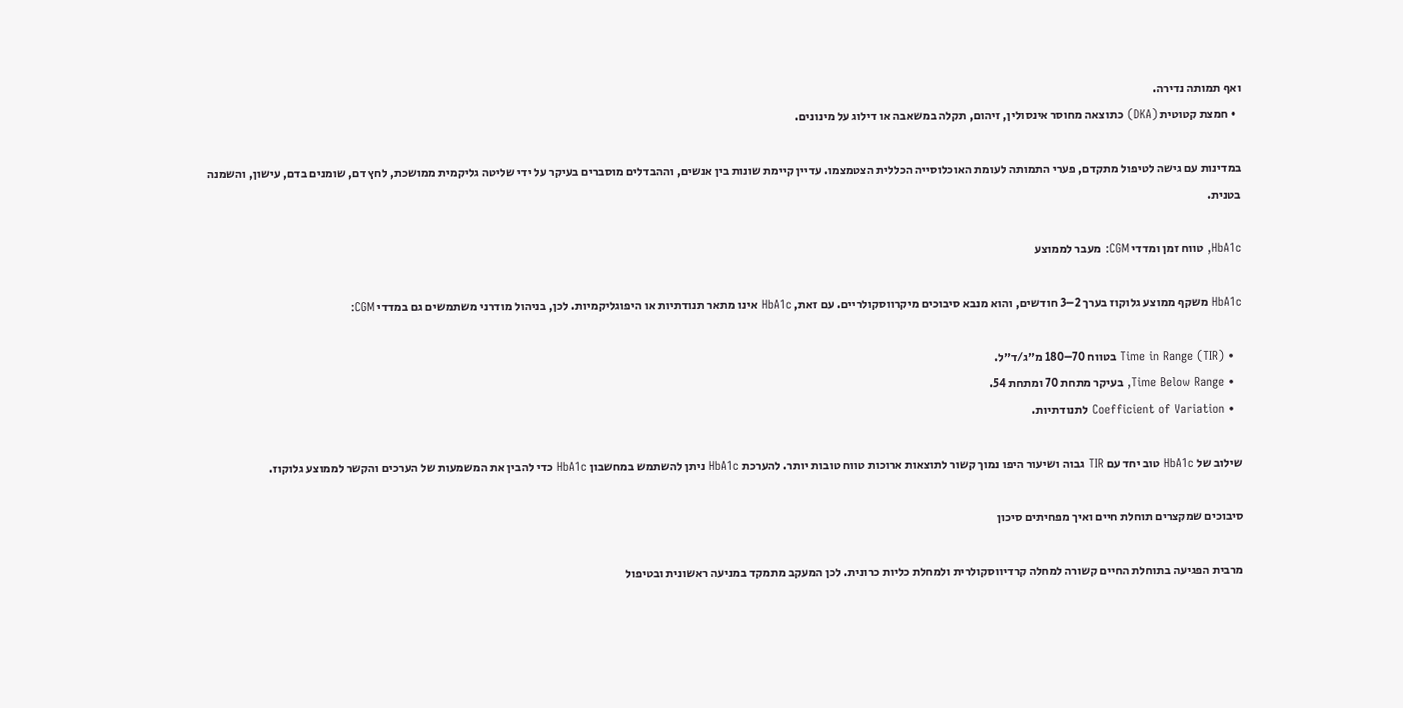ואף תמותה נדירה.
  • חמצת קטוטית (DKA) כתוצאה מחוסר אינסולין, זיהום, תקלה במשאבה או דילוג על מינונים.

במדינות עם גישה לטיפול מתקדם, פערי התמותה לעומת האוכלוסייה הכללית הצטמצמו. עדיין קיימת שונות בין אנשים, וההבדלים מוסברים בעיקר על ידי שליטה גליקמית ממושכת, לחץ דם, שומנים בדם, עישון, והשמנה בטנית.

HbA1c, טווח זמן ומדדי CGM: מעבר לממוצע

HbA1c משקף ממוצע גלוקוז בערך 2–3 חודשים, והוא מנבא סיבוכים מיקרווסקולריים. עם זאת, HbA1c אינו מתאר תנודתיות או היפוגליקמיות. לכן, בניהול מודרני משתמשים גם במדדי CGM:

  • Time in Range (TIR) בטווח 70–180 מ״ג/ד״ל.
  • Time Below Range, בעיקר מתחת 70 ומתחת 54.
  • Coefficient of Variation לתנודתיות.

שילוב של HbA1c טוב יחד עם TIR גבוה ושיעור היפו נמוך קשור לתוצאות ארוכות טווח טובות יותר. להערכת HbA1c ניתן להשתמש במחשבון HbA1c כדי להבין את המשמעות של הערכים והקשר לממוצע גלוקוז.

סיבוכים שמקצרים תוחלת חיים ואיך מפחיתים סיכון

מרבית הפגיעה בתוחלת החיים קשורה למחלה קרדיווסקולרית ולמחלת כליות כרונית. לכן המעקב מתמקד במניעה ראשונית ובטיפול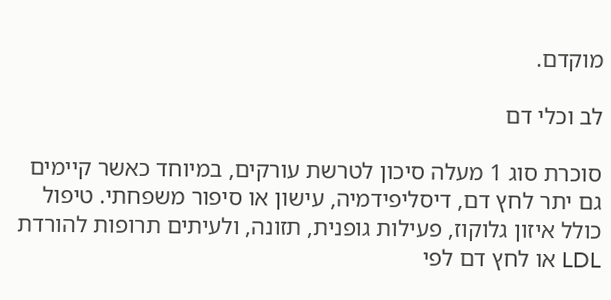מוקדם.

לב וכלי דם

סוכרת סוג 1 מעלה סיכון לטרשת עורקים, במיוחד כאשר קיימים גם יתר לחץ דם, דיסליפידמיה, עישון או סיפור משפחתי. טיפול כולל איזון גלוקוז, פעילות גופנית, תזונה, ולעיתים תרופות להורדת LDL או לחץ דם לפי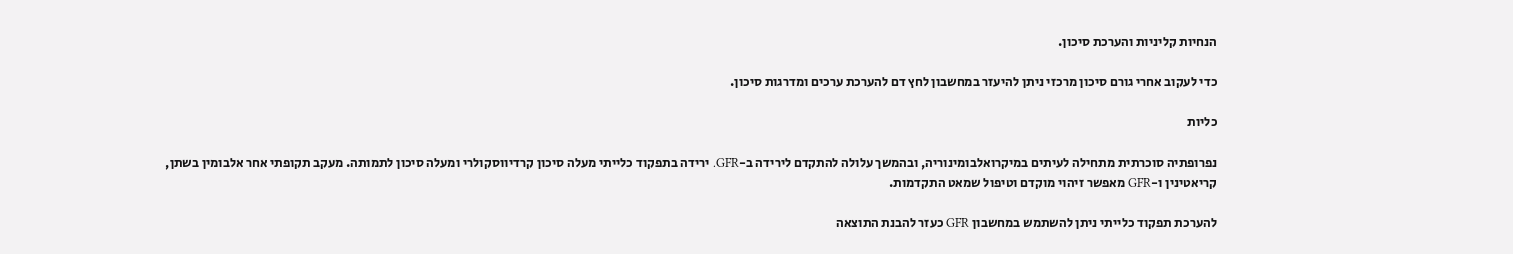הנחיות קליניות והערכת סיכון.

כדי לעקוב אחרי גורם סיכון מרכזי ניתן להיעזר במחשבון לחץ דם להערכת ערכים ומדרגות סיכון.

כליות

נפרופתיה סוכרתית מתחילה לעיתים במיקרואלבומינוריה, ובהמשך עלולה להתקדם לירידה ב-GFR. ירידה בתפקוד כלייתי מעלה סיכון קרדיווסקולרי ומעלה סיכון לתמותה. מעקב תקופתי אחר אלבומין בשתן, קריאטינין ו-GFR מאפשר זיהוי מוקדם וטיפול שמאט התקדמות.

להערכת תפקוד כלייתי ניתן להשתמש במחשבון GFR כעזר להבנת התוצאה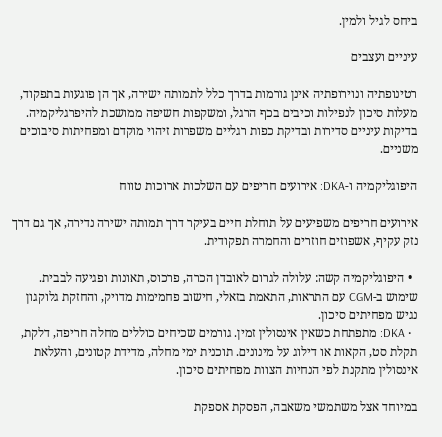ביחס לגיל ולמין.

עיניים ועצבים

רטינופתיה ונוירופתיה אינן גורמות בדרך כלל לתמותה ישירה, אך הן פוגעות בתפקוד, מעלות סיכון לנפילות וכיבים בכף הרגל, ומשקפות חשיפה ממושכת להיפרגליקמיה. בדיקות עיניים סדירות ובדיקת כפות רגליים משפרות זיהוי מוקדם ומפחיתות סיבוכים משניים.

היפוגליקמיה ו-DKA: אירועים חריפים עם השלכות ארוכות טווח

אירועים חריפים משפיעים על תוחלת חיים בעיקר דרך תמותה ישירה נדירה, אך גם דרך נזק עקיף, אשפוזים חוזרים והחמרה תפקודית.

  • היפוגליקמיה קשה: עלולה לגרום לאובדן הכרה, פרכוס, תאונות ופגיעה לבבית. שימוש ב-CGM עם התראות, התאמת בזאלי, חישוב פחמימות מדויק, והחזקת גלוקגון נגיש מפחיתים סיכון.
  • DKA: מתפתחת כשאין אינסולין זמין. גורמים שכיחים כוללים מחלה חריפה, דלקת, תקלת סט, הקאות או דילוג על מינונים. תוכנית ימי מחלה, מדידת קטונים, והעלאת אינסולין מתקנת לפי הנחיות הצוות מפחיתים סיכון.

במיוחד אצל משתמשי משאבה, הפסקת אספקת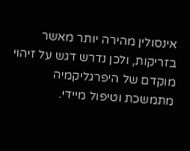אינסולין מהירה יותר מאשר בזריקות, ולכן נדרש דגש על זיהוי מוקדם של היפרגליקמיה מתמשכת וטיפול מיידי.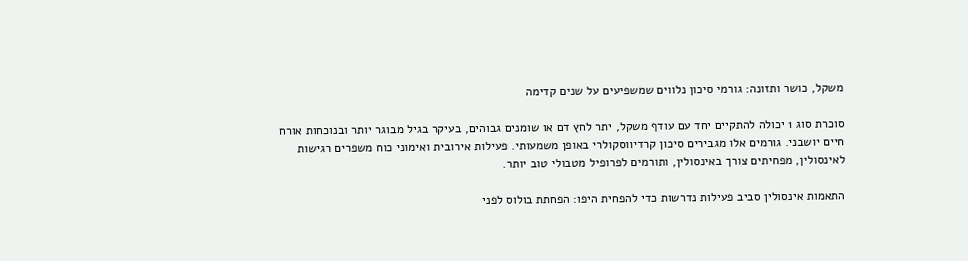משקל, כושר ותזונה: גורמי סיכון נלווים שמשפיעים על שנים קדימה

סוכרת סוג 1 יכולה להתקיים יחד עם עודף משקל, יתר לחץ דם או שומנים גבוהים, בעיקר בגיל מבוגר יותר ובנוכחות אורח חיים יושבני. גורמים אלו מגבירים סיכון קרדיווסקולרי באופן משמעותי. פעילות אירובית ואימוני כוח משפרים רגישות לאינסולין, מפחיתים צורך באינסולין, ותורמים לפרופיל מטבולי טוב יותר.

התאמות אינסולין סביב פעילות נדרשות כדי להפחית היפו: הפחתת בולוס לפני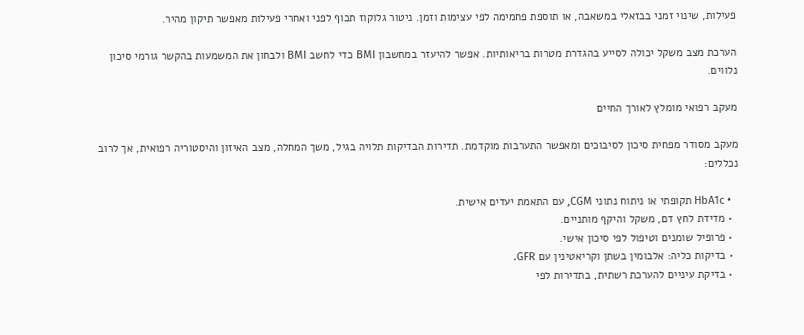פעילות, שינוי זמני בבזאלי במשאבה, או תוספת פחמימה לפי עצימות וזמן. ניטור גלוקוז תכוף לפני ואחרי פעילות מאפשר תיקון מהיר.

הערכת מצב משקל יכולה לסייע בהגדרת מטרות בריאותיות. אפשר להיעזר במחשבון BMI כדי לחשב BMI ולבחון את המשמעות בהקשר גורמי סיכון נלווים.

מעקב רפואי מומלץ לאורך החיים

מעקב מסודר מפחית סיכון לסיבוכים ומאפשר התערבות מוקדמת. תדירות הבדיקות תלויה בגיל, משך המחלה, מצב האיזון והיסטוריה רפואית, אך לרוב נכללים:

  • HbA1c תקופתי או ניתוח נתוני CGM, עם התאמת יעדים אישית.
  • מדידת לחץ דם, משקל והיקף מותניים.
  • פרופיל שומנים וטיפול לפי סיכון אישי.
  • בדיקות כליה: אלבומין בשתן וקריאטינין עם GFR.
  • בדיקת עיניים להערכת רשתית, בתדירות לפי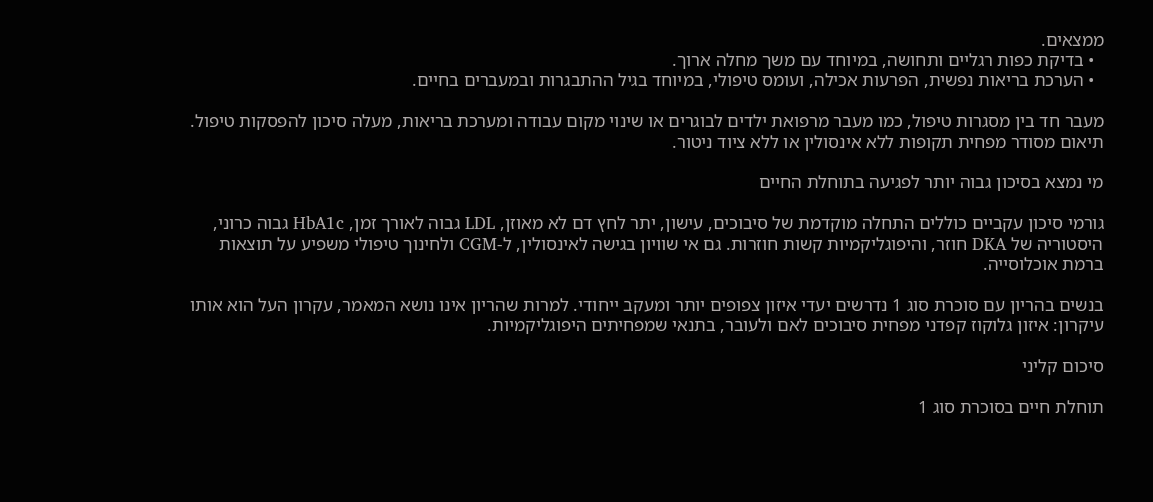ממצאים.
  • בדיקת כפות רגליים ותחושה, במיוחד עם משך מחלה ארוך.
  • הערכת בריאות נפשית, הפרעות אכילה, ועומס טיפולי, במיוחד בגיל ההתבגרות ובמעברים בחיים.

מעבר חד בין מסגרות טיפול, כמו מעבר מרפואת ילדים לבוגרים או שינוי מקום עבודה ומערכת בריאות, מעלה סיכון להפסקות טיפול. תיאום מסודר מפחית תקופות ללא אינסולין או ללא ציוד ניטור.

מי נמצא בסיכון גבוה יותר לפגיעה בתוחלת החיים

גורמי סיכון עקביים כוללים התחלה מוקדמת של סיבוכים, עישון, יתר לחץ דם לא מאוזן, LDL גבוה לאורך זמן, HbA1c גבוה כרוני, היסטוריה של DKA חוזר, והיפוגליקמיות קשות חוזרות. גם אי שוויון בגישה לאינסולין, ל-CGM ולחינוך טיפולי משפיע על תוצאות ברמת אוכלוסייה.

בנשים בהריון עם סוכרת סוג 1 נדרשים יעדי איזון צפופים יותר ומעקב ייחודי. למרות שהריון אינו נושא המאמר, עקרון העל הוא אותו עיקרון: איזון גלוקוז קפדני מפחית סיבוכים לאם ולעובר, בתנאי שמפחיתים היפוגליקמיות.

סיכום קליני

תוחלת חיים בסוכרת סוג 1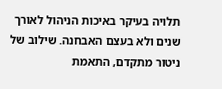תלויה בעיקר באיכות הניהול לאורך שנים ולא בעצם האבחנה. שילוב של ניטור מתקדם, התאמת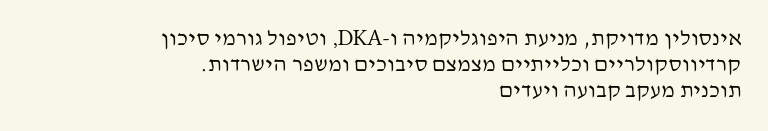אינסולין מדויקת, מניעת היפוגליקמיה ו-DKA, וטיפול גורמי סיכון קרדיווסקולריים וכלייתיים מצמצם סיבוכים ומשפר הישרדות. תוכנית מעקב קבועה ויעדים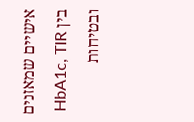אישיים שמאזנים בין HbA1c, TIR ובטיחות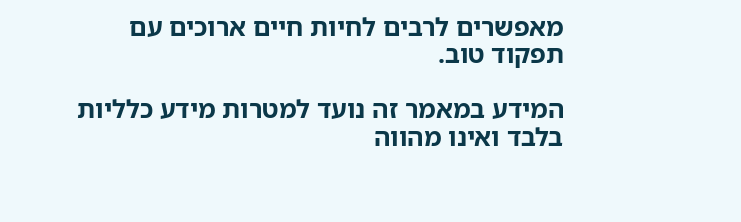מאפשרים לרבים לחיות חיים ארוכים עם תפקוד טוב.

המידע במאמר זה נועד למטרות מידע כלליות בלבד ואינו מהווה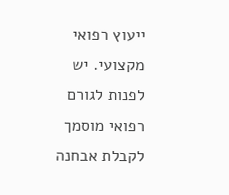ייעוץ רפואי מקצועי. יש לפנות לגורם רפואי מוסמך לקבלת אבחנה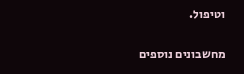וטיפול.

מחשבונים נוספים